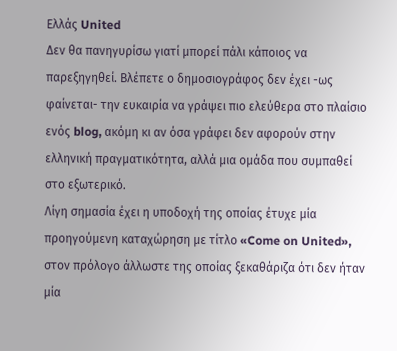Ελλάς United
Δεν θα πανηγυρίσω γιατί μπορεί πάλι κάποιος να παρεξηγηθεί. Βλέπετε ο δημοσιογράφος δεν έχει -ως φαίνεται- την ευκαιρία να γράψει πιο ελεύθερα στο πλαίσιο ενός blog, ακόμη κι αν όσα γράφει δεν αφορούν στην ελληνική πραγματικότητα, αλλά μια ομάδα που συμπαθεί στο εξωτερικό.
Λίγη σημασία έχει η υποδοχή της οποίας έτυχε μία προηγούμενη καταχώρηση με τίτλο «Come on United», στον πρόλογο άλλωστε της οποίας ξεκαθάριζα ότι δεν ήταν μία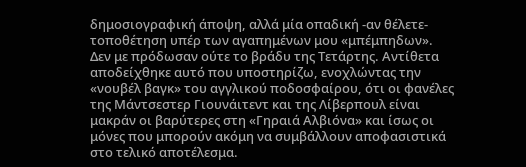δημοσιογραφική άποψη, αλλά μία οπαδική -αν θέλετε- τοποθέτηση υπέρ των αγαπημένων μου «μπέμπηδων».
Δεν με πρόδωσαν ούτε το βράδυ της Τετάρτης. Αντίθετα αποδείχθηκε αυτό που υποστηρίζω, ενοχλώντας την «νουβέλ βαγκ» του αγγλικού ποδοσφαίρου, ότι οι φανέλες της Μάντσεστερ Γιουνάιτεντ και της Λίβερπουλ είναι μακράν οι βαρύτερες στη «Γηραιά Αλβιόνα» και ίσως οι μόνες που μπορούν ακόμη να συμβάλλουν αποφασιστικά στο τελικό αποτέλεσμα.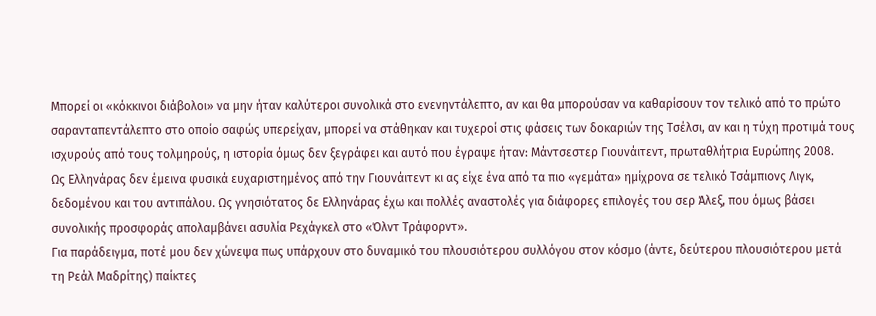Μπορεί οι «κόκκινοι διάβολοι» να μην ήταν καλύτεροι συνολικά στο ενενηντάλεπτο, αν και θα μπορούσαν να καθαρίσουν τον τελικό από το πρώτο σαρανταπεντάλεπτο στο οποίο σαφώς υπερείχαν, μπορεί να στάθηκαν και τυχεροί στις φάσεις των δοκαριών της Τσέλσι, αν και η τύχη προτιμά τους ισχυρούς από τους τολμηρούς, η ιστορία όμως δεν ξεγράφει και αυτό που έγραψε ήταν: Μάντσεστερ Γιουνάιτεντ, πρωταθλήτρια Ευρώπης 2008.
Ως Ελληνάρας δεν έμεινα φυσικά ευχαριστημένος από την Γιουνάιτεντ κι ας είχε ένα από τα πιο «γεμάτα» ημίχρονα σε τελικό Τσάμπιονς Λιγκ, δεδομένου και του αντιπάλου. Ως γνησιότατος δε Ελληνάρας έχω και πολλές αναστολές για διάφορες επιλογές του σερ Άλεξ, που όμως βάσει συνολικής προσφοράς απολαμβάνει ασυλία Ρεχάγκελ στο «Όλντ Τράφορντ».
Για παράδειγμα, ποτέ μου δεν χώνεψα πως υπάρχουν στο δυναμικό του πλουσιότερου συλλόγου στον κόσμο (άντε, δεύτερου πλουσιότερου μετά τη Ρεάλ Μαδρίτης) παίκτες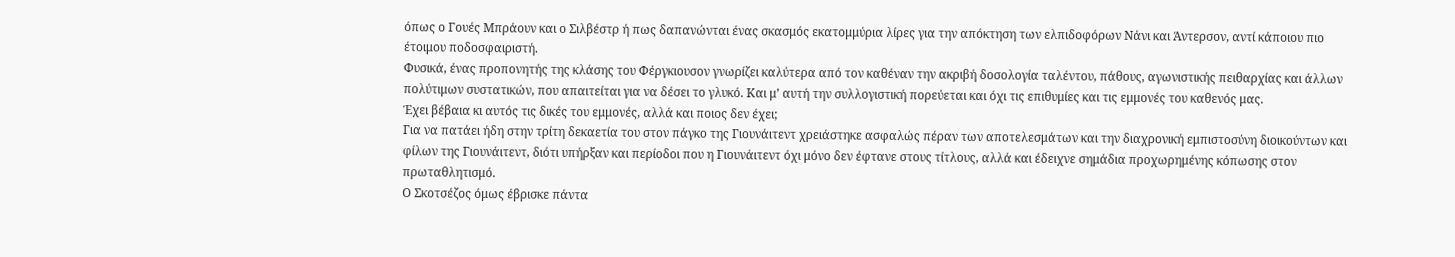όπως ο Γουές Μπράουν και ο Σιλβέστρ ή πως δαπανώνται ένας σκασμός εκατομμύρια λίρες για την απόκτηση των ελπιδοφόρων Νάνι και Άντερσον, αντί κάποιου πιο έτοιμου ποδοσφαιριστή.
Φυσικά, ένας προπονητής της κλάσης του Φέργκιουσον γνωρίζει καλύτερα από τον καθέναν την ακριβή δοσολογία ταλέντου, πάθους, αγωνιστικής πειθαρχίας και άλλων πολύτιμων συστατικών, που απαιτείται για να δέσει το γλυκό. Και μ’ αυτή την συλλογιστική πορεύεται και όχι τις επιθυμίες και τις εμμονές του καθενός μας.
Έχει βέβαια κι αυτός τις δικές του εμμονές, αλλά και ποιος δεν έχει;
Για να πατάει ήδη στην τρίτη δεκαετία του στον πάγκο της Γιουνάιτεντ χρειάστηκε ασφαλώς πέραν των αποτελεσμάτων και την διαχρονική εμπιστοσύνη διοικούντων και φίλων της Γιουνάιτεντ, διότι υπήρξαν και περίοδοι που η Γιουνάιτεντ όχι μόνο δεν έφτανε στους τίτλους, αλλά και έδειχνε σημάδια προχωρημένης κόπωσης στον πρωταθλητισμό.
Ο Σκοτσέζος όμως έβρισκε πάντα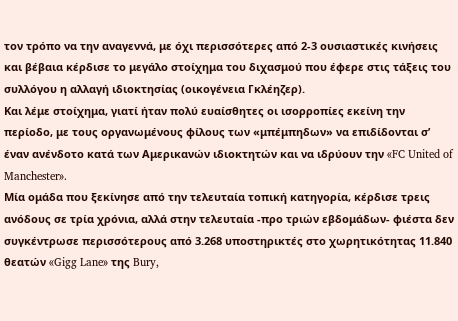τον τρόπο να την αναγεννά, με όχι περισσότερες από 2-3 ουσιαστικές κινήσεις και βέβαια κέρδισε το μεγάλο στοίχημα του διχασμού που έφερε στις τάξεις του συλλόγου η αλλαγή ιδιοκτησίας (οικογένεια Γκλέηζερ).
Και λέμε στοίχημα, γιατί ήταν πολύ ευαίσθητες οι ισορροπίες εκείνη την περίοδο, με τους οργανωμένους φίλους των «μπέμπηδων» να επιδίδονται σ’ έναν ανένδοτο κατά των Αμερικανών ιδιοκτητών και να ιδρύουν την «FC United of Manchester».
Μία ομάδα που ξεκίνησε από την τελευταία τοπική κατηγορία, κέρδισε τρεις ανόδους σε τρία χρόνια, αλλά στην τελευταία -προ τριών εβδομάδων- φιέστα δεν συγκέντρωσε περισσότερους από 3.268 υποστηρικτές στο χωρητικότητας 11.840 θεατών «Gigg Lane» της Bury,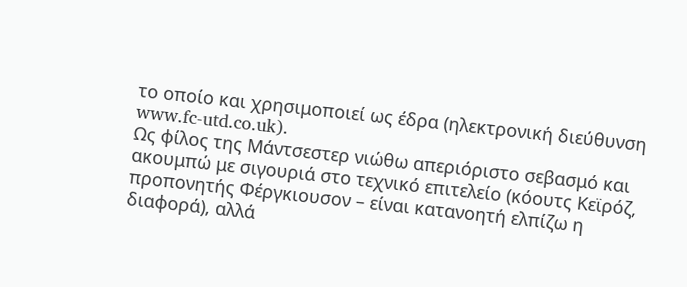το οποίο και χρησιμοποιεί ως έδρα (ηλεκτρονική διεύθυνση www.fc-utd.co.uk).
Ως φίλος της Μάντσεστερ νιώθω απεριόριστο σεβασμό και ακουμπώ με σιγουριά στο τεχνικό επιτελείο (κόουτς Κεϊρόζ, προπονητής Φέργκιουσον – είναι κατανοητή ελπίζω η διαφορά), αλλά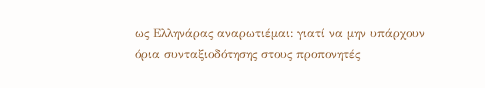ως Ελληνάρας αναρωτιέμαι: γιατί να μην υπάρχουν όρια συνταξιοδότησης στους προπονητές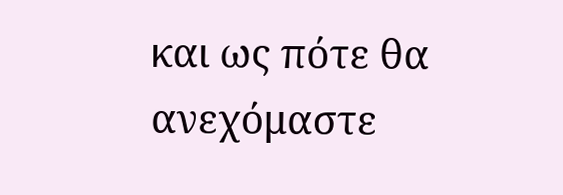και ως πότε θα ανεχόμαστε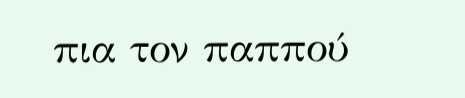πια τον παππού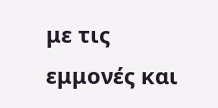με τις εμμονές και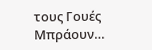τους Γουές Μπράουν…